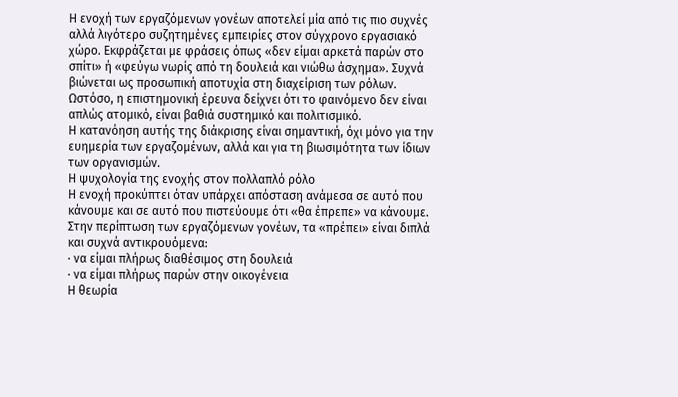Η ενοχή των εργαζόμενων γονέων αποτελεί μία από τις πιο συχνές αλλά λιγότερο συζητημένες εμπειρίες στον σύγχρονο εργασιακό χώρο. Εκφράζεται με φράσεις όπως «δεν είμαι αρκετά παρών στο σπίτι» ή «φεύγω νωρίς από τη δουλειά και νιώθω άσχημα». Συχνά βιώνεται ως προσωπική αποτυχία στη διαχείριση των ρόλων.
Ωστόσο, η επιστημονική έρευνα δείχνει ότι το φαινόμενο δεν είναι απλώς ατομικό, είναι βαθιά συστημικό και πολιτισμικό.
Η κατανόηση αυτής της διάκρισης είναι σημαντική, όχι μόνο για την ευημερία των εργαζομένων, αλλά και για τη βιωσιμότητα των ίδιων των οργανισμών.
Η ψυχολογία της ενοχής στον πολλαπλό ρόλο
Η ενοχή προκύπτει όταν υπάρχει απόσταση ανάμεσα σε αυτό που κάνουμε και σε αυτό που πιστεύουμε ότι «θα έπρεπε» να κάνουμε. Στην περίπτωση των εργαζόμενων γονέων, τα «πρέπει» είναι διπλά και συχνά αντικρουόμενα:
∙ να είμαι πλήρως διαθέσιμος στη δουλειά
∙ να είμαι πλήρως παρών στην οικογένεια
Η θεωρία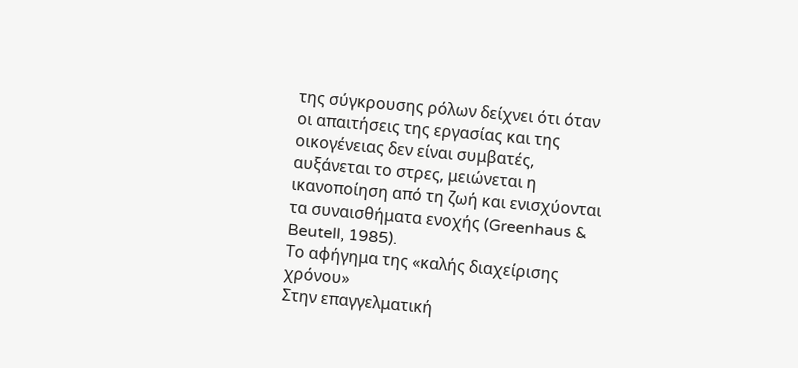της σύγκρουσης ρόλων δείχνει ότι όταν οι απαιτήσεις της εργασίας και της οικογένειας δεν είναι συμβατές, αυξάνεται το στρες, μειώνεται η ικανοποίηση από τη ζωή και ενισχύονται τα συναισθήματα ενοχής (Greenhaus & Beutell, 1985).
Το αφήγημα της «καλής διαχείρισης χρόνου»
Στην επαγγελματική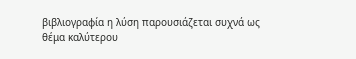βιβλιογραφία η λύση παρουσιάζεται συχνά ως θέμα καλύτερου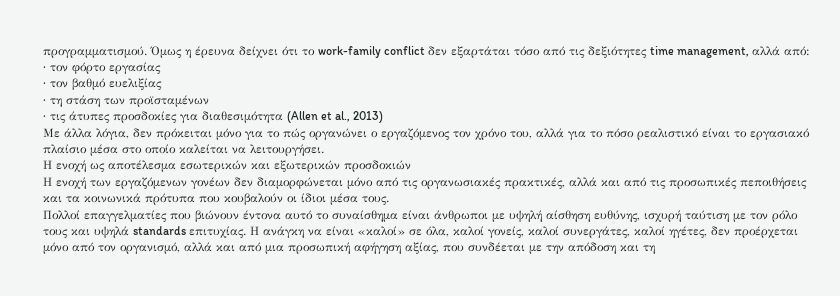προγραμματισμού. Όμως η έρευνα δείχνει ότι το work-family conflict δεν εξαρτάται τόσο από τις δεξιότητες time management, αλλά από:
∙ τον φόρτο εργασίας
∙ τον βαθμό ευελιξίας
∙ τη στάση των προϊσταμένων
∙ τις άτυπες προσδοκίες για διαθεσιμότητα (Allen et al., 2013)
Με άλλα λόγια, δεν πρόκειται μόνο για το πώς οργανώνει ο εργαζόμενος τον χρόνο του, αλλά για το πόσο ρεαλιστικό είναι το εργασιακό πλαίσιο μέσα στο οποίο καλείται να λειτουργήσει.
Η ενοχή ως αποτέλεσμα εσωτερικών και εξωτερικών προσδοκιών
Η ενοχή των εργαζόμενων γονέων δεν διαμορφώνεται μόνο από τις οργανωσιακές πρακτικές, αλλά και από τις προσωπικές πεποιθήσεις και τα κοινωνικά πρότυπα που κουβαλούν οι ίδιοι μέσα τους.
Πολλοί επαγγελματίες που βιώνουν έντονα αυτό το συναίσθημα είναι άνθρωποι με υψηλή αίσθηση ευθύνης, ισχυρή ταύτιση με τον ρόλο τους και υψηλά standards επιτυχίας. Η ανάγκη να είναι «καλοί» σε όλα, καλοί γονείς, καλοί συνεργάτες, καλοί ηγέτες, δεν προέρχεται μόνο από τον οργανισμό, αλλά και από μια προσωπική αφήγηση αξίας, που συνδέεται με την απόδοση και τη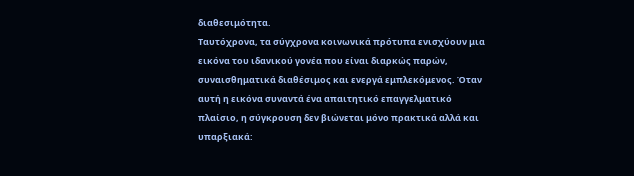διαθεσιμότητα.
Ταυτόχρονα, τα σύγχρονα κοινωνικά πρότυπα ενισχύουν μια εικόνα του ιδανικού γονέα που είναι διαρκώς παρών, συναισθηματικά διαθέσιμος και ενεργά εμπλεκόμενος. Όταν αυτή η εικόνα συναντά ένα απαιτητικό επαγγελματικό πλαίσιο, η σύγκρουση δεν βιώνεται μόνο πρακτικά αλλά και υπαρξιακά: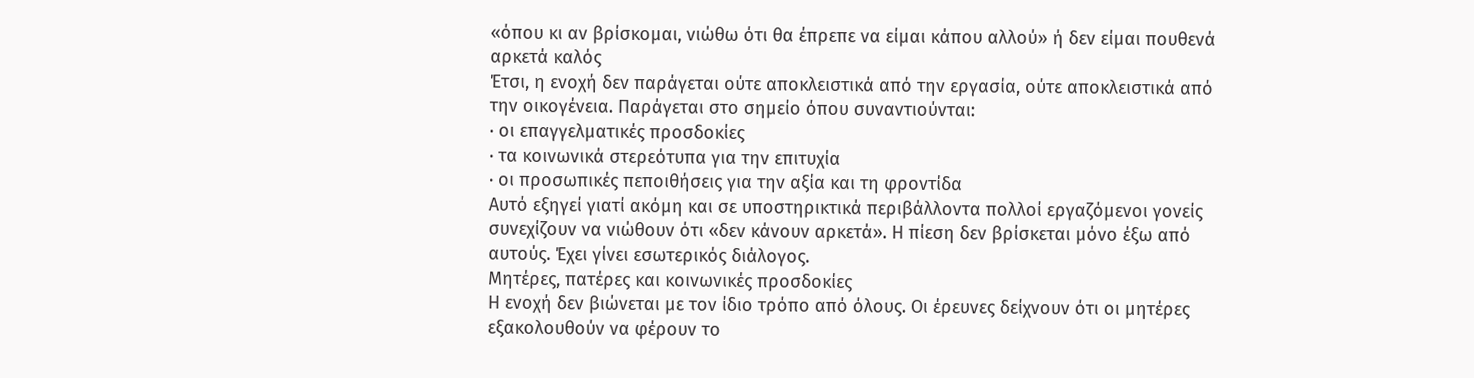«όπου κι αν βρίσκομαι, νιώθω ότι θα έπρεπε να είμαι κάπου αλλού» ή δεν είμαι πουθενά αρκετά καλός
Έτσι, η ενοχή δεν παράγεται ούτε αποκλειστικά από την εργασία, ούτε αποκλειστικά από την οικογένεια. Παράγεται στο σημείο όπου συναντιούνται:
∙ οι επαγγελματικές προσδοκίες
∙ τα κοινωνικά στερεότυπα για την επιτυχία
∙ οι προσωπικές πεποιθήσεις για την αξία και τη φροντίδα
Αυτό εξηγεί γιατί ακόμη και σε υποστηρικτικά περιβάλλοντα πολλοί εργαζόμενοι γονείς συνεχίζουν να νιώθουν ότι «δεν κάνουν αρκετά». Η πίεση δεν βρίσκεται μόνο έξω από αυτούς. Έχει γίνει εσωτερικός διάλογος.
Μητέρες, πατέρες και κοινωνικές προσδοκίες
Η ενοχή δεν βιώνεται με τον ίδιο τρόπο από όλους. Οι έρευνες δείχνουν ότι οι μητέρες εξακολουθούν να φέρουν το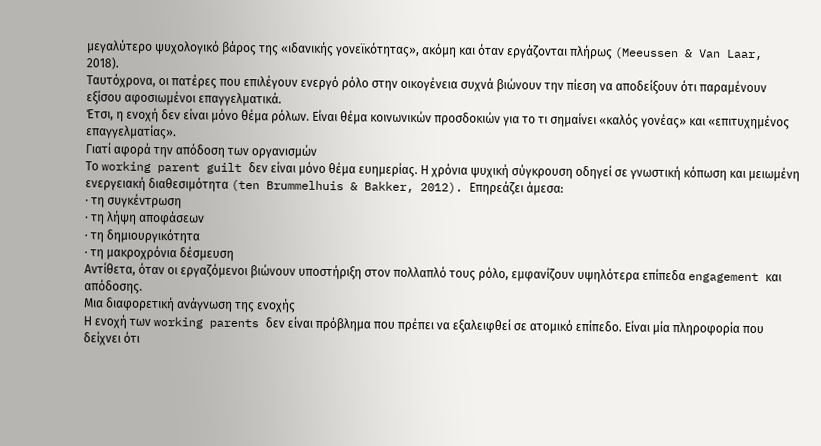μεγαλύτερο ψυχολογικό βάρος της «ιδανικής γονεϊκότητας», ακόμη και όταν εργάζονται πλήρως (Meeussen & Van Laar, 2018).
Ταυτόχρονα, οι πατέρες που επιλέγουν ενεργό ρόλο στην οικογένεια συχνά βιώνουν την πίεση να αποδείξουν ότι παραμένουν εξίσου αφοσιωμένοι επαγγελματικά.
Έτσι, η ενοχή δεν είναι μόνο θέμα ρόλων. Είναι θέμα κοινωνικών προσδοκιών για το τι σημαίνει «καλός γονέας» και «επιτυχημένος επαγγελματίας».
Γιατί αφορά την απόδοση των οργανισμών
Το working parent guilt δεν είναι μόνο θέμα ευημερίας. Η χρόνια ψυχική σύγκρουση οδηγεί σε γνωστική κόπωση και μειωμένη ενεργειακή διαθεσιμότητα (ten Brummelhuis & Bakker, 2012). Επηρεάζει άμεσα:
∙ τη συγκέντρωση
∙ τη λήψη αποφάσεων
∙ τη δημιουργικότητα
∙ τη μακροχρόνια δέσμευση
Αντίθετα, όταν οι εργαζόμενοι βιώνουν υποστήριξη στον πολλαπλό τους ρόλο, εμφανίζουν υψηλότερα επίπεδα engagement και απόδοσης.
Μια διαφορετική ανάγνωση της ενοχής
Η ενοχή των working parents δεν είναι πρόβλημα που πρέπει να εξαλειφθεί σε ατομικό επίπεδο. Είναι μία πληροφορία που δείχνει ότι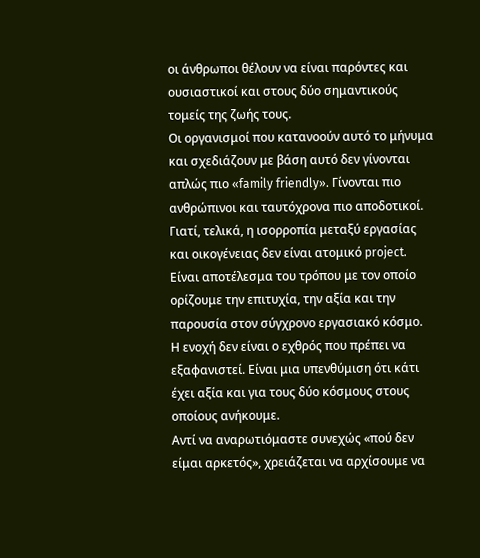οι άνθρωποι θέλουν να είναι παρόντες και ουσιαστικοί και στους δύο σημαντικούς τομείς της ζωής τους.
Οι οργανισμοί που κατανοούν αυτό το μήνυμα και σχεδιάζουν με βάση αυτό δεν γίνονται απλώς πιο «family friendly». Γίνονται πιο ανθρώπινοι και ταυτόχρονα πιο αποδοτικοί.
Γιατί, τελικά, η ισορροπία μεταξύ εργασίας και οικογένειας δεν είναι ατομικό project. Είναι αποτέλεσμα του τρόπου με τον οποίο ορίζουμε την επιτυχία, την αξία και την παρουσία στον σύγχρονο εργασιακό κόσμο.
Η ενοχή δεν είναι ο εχθρός που πρέπει να εξαφανιστεί. Είναι μια υπενθύμιση ότι κάτι έχει αξία και για τους δύο κόσμους στους οποίους ανήκουμε.
Αντί να αναρωτιόμαστε συνεχώς «πού δεν είμαι αρκετός», χρειάζεται να αρχίσουμε να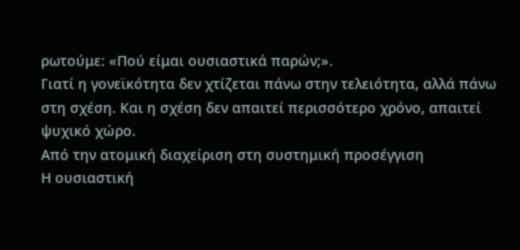ρωτούμε: «Πού είμαι ουσιαστικά παρών;».
Γιατί η γονεϊκότητα δεν χτίζεται πάνω στην τελειότητα, αλλά πάνω στη σχέση. Και η σχέση δεν απαιτεί περισσότερο χρόνο, απαιτεί ψυχικό χώρο.
Από την ατομική διαχείριση στη συστημική προσέγγιση
Η ουσιαστική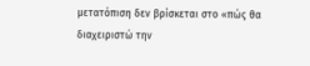μετατόπιση δεν βρίσκεται στο «πώς θα διαχειριστώ την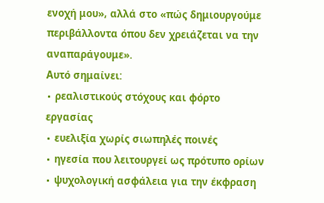ενοχή μου», αλλά στο «πώς δημιουργούμε περιβάλλοντα όπου δεν χρειάζεται να την αναπαράγουμε».
Αυτό σημαίνει:
∙ ρεαλιστικούς στόχους και φόρτο εργασίας
∙ ευελιξία χωρίς σιωπηλές ποινές
∙ ηγεσία που λειτουργεί ως πρότυπο ορίων
∙ ψυχολογική ασφάλεια για την έκφραση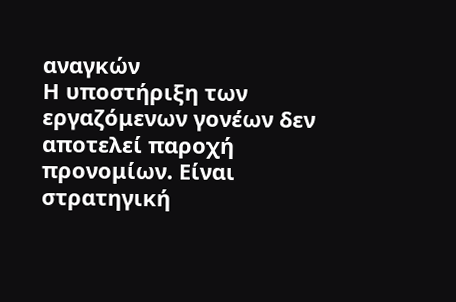αναγκών
Η υποστήριξη των εργαζόμενων γονέων δεν αποτελεί παροχή προνομίων. Είναι στρατηγική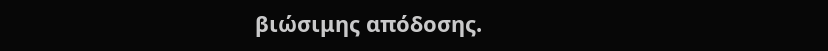βιώσιμης απόδοσης.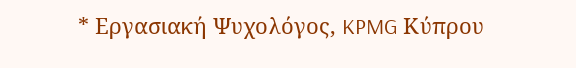* Εργασιακή Ψυχολόγος, KPMG Κύπρου